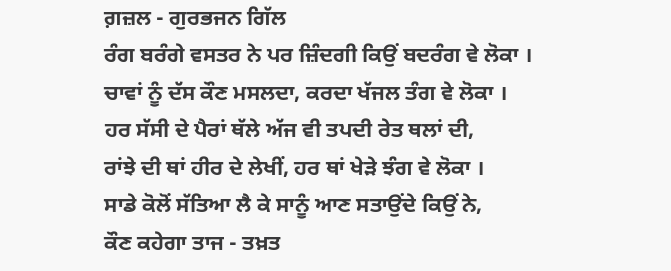ਗ਼ਜ਼ਲ - ਗੁਰਭਜਨ ਗਿੱਲ
ਰੰਗ ਬਰੰਗੇ ਵਸਤਰ ਨੇ ਪਰ ਜ਼ਿੰਦਗੀ ਕਿਉਂ ਬਦਰੰਗ ਵੇ ਲੋਕਾ ।
ਚਾਵਾਂ ਨੂੰ ਦੱਸ ਕੌਣ ਮਸਲਦਾ, ਕਰਦਾ ਖੱਜਲ ਤੰਗ ਵੇ ਲੋਕਾ ।
ਹਰ ਸੱਸੀ ਦੇ ਪੈਰਾਂ ਥੱਲੇ ਅੱਜ ਵੀ ਤਪਦੀ ਰੇਤ ਥਲਾਂ ਦੀ,
ਰਾਂਝੇ ਦੀ ਥਾਂ ਹੀਰ ਦੇ ਲੇਖੀਂ, ਹਰ ਥਾਂ ਖੇੜੇ ਝੰਗ ਵੇ ਲੋਕਾ ।
ਸਾਡੇ ਕੋਲੋਂ ਸੱਤਿਆ ਲੈ ਕੇ ਸਾਨੂੰ ਆਣ ਸਤਾਉਂਦੇ ਕਿਉਂ ਨੇ,
ਕੌਣ ਕਹੇਗਾ ਤਾਜ - ਤਖ਼ਤ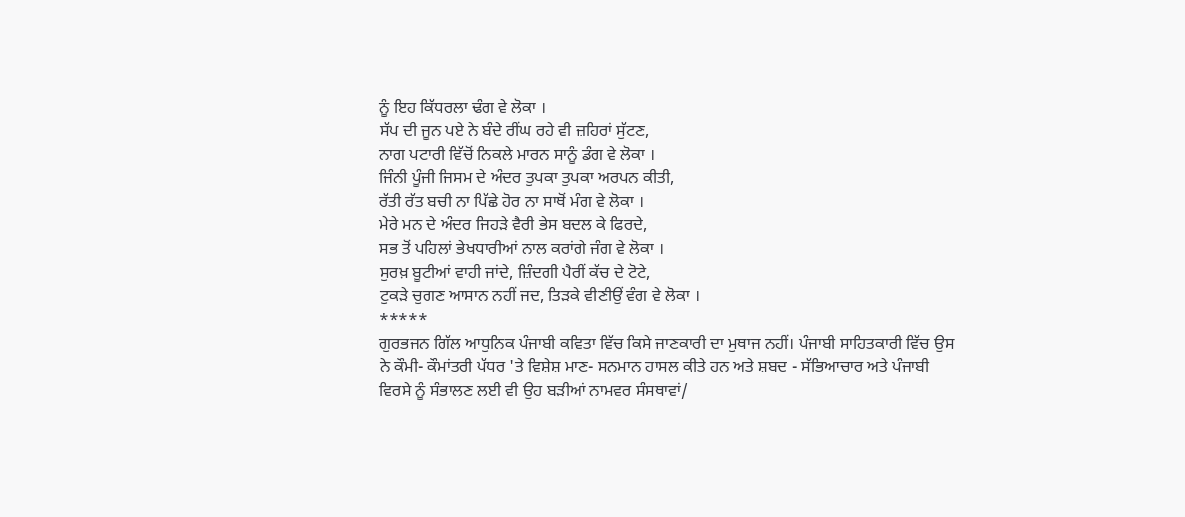ਨੂੰ ਇਹ ਕਿੱਧਰਲਾ ਢੰਗ ਵੇ ਲੋਕਾ ।
ਸੱਪ ਦੀ ਜੂਨ ਪਏ ਨੇ ਬੰਦੇ ਰੀਂਘ ਰਹੇ ਵੀ ਜ਼ਹਿਰਾਂ ਸੁੱਟਣ,
ਨਾਗ ਪਟਾਰੀ ਵਿੱਚੋਂ ਨਿਕਲੇ ਮਾਰਨ ਸਾਨੂੰ ਡੰਗ ਵੇ ਲੋਕਾ ।
ਜਿੰਨੀ ਪੂੰਜੀ ਜਿਸਮ ਦੇ ਅੰਦਰ ਤੁਪਕਾ ਤੁਪਕਾ ਅਰਪਨ ਕੀਤੀ,
ਰੱਤੀ ਰੱਤ ਬਚੀ ਨਾ ਪਿੱਛੇ ਹੋਰ ਨਾ ਸਾਥੋਂ ਮੰਗ ਵੇ ਲੋਕਾ ।
ਮੇਰੇ ਮਨ ਦੇ ਅੰਦਰ ਜਿਹੜੇ ਵੈਰੀ ਭੇਸ ਬਦਲ ਕੇ ਫਿਰਦੇ,
ਸਭ ਤੋਂ ਪਹਿਲਾਂ ਭੇਖਧਾਰੀਆਂ ਨਾਲ ਕਰਾਂਗੇ ਜੰਗ ਵੇ ਲੋਕਾ ।
ਸੁਰਖ਼ ਬੂਟੀਆਂ ਵਾਹੀ ਜਾਂਦੇ, ਜ਼ਿੰਦਗੀ ਪੈਰੀਂ ਕੱਚ ਦੇ ਟੋਟੇ,
ਟੁਕੜੇ ਚੁਗਣ ਆਸਾਨ ਨਹੀਂ ਜਦ, ਤਿੜਕੇ ਵੀਣੀਉਂ ਵੰਗ ਵੇ ਲੋਕਾ ।
*****
ਗੁਰਭਜਨ ਗਿੱਲ ਆਧੁਨਿਕ ਪੰਜਾਬੀ ਕਵਿਤਾ ਵਿੱਚ ਕਿਸੇ ਜਾਣਕਾਰੀ ਦਾ ਮੁਥਾਜ ਨਹੀਂ। ਪੰਜਾਬੀ ਸਾਹਿਤਕਾਰੀ ਵਿੱਚ ਉਸ ਨੇ ਕੌਮੀ- ਕੌਮਾਂਤਰੀ ਪੱਧਰ 'ਤੇ ਵਿਸ਼ੇਸ਼ ਮਾਣ- ਸਨਮਾਨ ਹਾਸਲ ਕੀਤੇ ਹਨ ਅਤੇ ਸ਼ਬਦ - ਸੱਭਿਆਚਾਰ ਅਤੇ ਪੰਜਾਬੀ ਵਿਰਸੇ ਨੂੰ ਸੰਭਾਲਣ ਲਈ ਵੀ ਉਹ ਬੜੀਆਂ ਨਾਮਵਰ ਸੰਸਥਾਵਾਂ/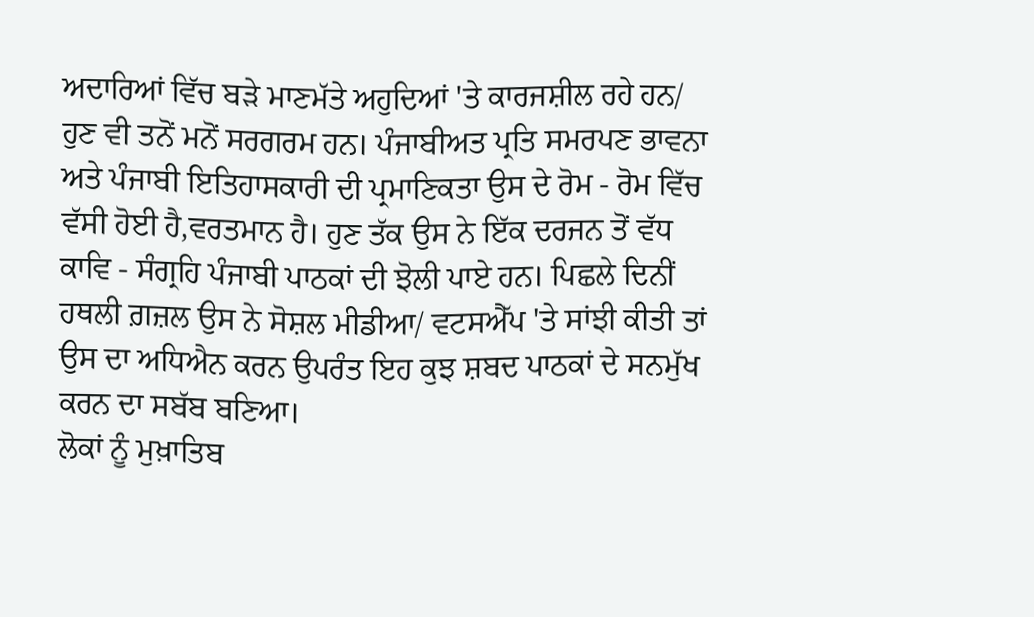ਅਦਾਰਿਆਂ ਵਿੱਚ ਬੜੇ ਮਾਣਮੱਤੇ ਅਹੁਦਿਆਂ 'ਤੇ ਕਾਰਜਸ਼ੀਲ ਰਹੇ ਹਨ/ ਹੁਣ ਵੀ ਤਨੋਂ ਮਨੋਂ ਸਰਗਰਮ ਹਨ। ਪੰਜਾਬੀਅਤ ਪ੍ਰਤਿ ਸਮਰਪਣ ਭਾਵਨਾ ਅਤੇ ਪੰਜਾਬੀ ਇਤਿਹਾਸਕਾਰੀ ਦੀ ਪ੍ਰਮਾਣਿਕਤਾ ਉਸ ਦੇ ਰੋਮ - ਰੋਮ ਵਿੱਚ ਵੱਸੀ ਹੋਈ ਹੈ,ਵਰਤਮਾਨ ਹੈ। ਹੁਣ ਤੱਕ ਉਸ ਨੇ ਇੱਕ ਦਰਜਨ ਤੋਂ ਵੱਧ ਕਾਵਿ - ਸੰਗ੍ਰਹਿ ਪੰਜਾਬੀ ਪਾਠਕਾਂ ਦੀ ਝੋਲੀ ਪਾਏ ਹਨ। ਪਿਛਲੇ ਦਿਨੀਂ ਹਥਲੀ ਗ਼ਜ਼ਲ ਉਸ ਨੇ ਸੋਸ਼ਲ ਮੀਡੀਆ/ ਵਟਸਐੱਪ 'ਤੇ ਸਾਂਝੀ ਕੀਤੀ ਤਾਂ ਉਸ ਦਾ ਅਧਿਐਨ ਕਰਨ ਉਪਰੰਤ ਇਹ ਕੁਝ ਸ਼ਬਦ ਪਾਠਕਾਂ ਦੇ ਸਨਮੁੱਖ ਕਰਨ ਦਾ ਸਬੱਬ ਬਣਿਆ।
ਲੋਕਾਂ ਨੂੰ ਮੁਖ਼ਾਤਿਬ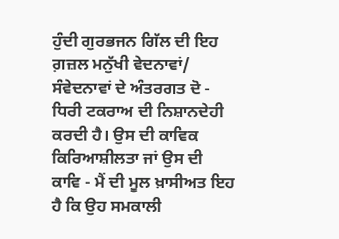ਹੁੰਦੀ ਗੁਰਭਜਨ ਗਿੱਲ ਦੀ ਇਹ ਗ਼ਜ਼ਲ ਮਨੁੱਖੀ ਵੇਦਨਾਵਾਂ/ ਸੰਵੇਦਨਾਵਾਂ ਦੇ ਅੰਤਰਗਤ ਦੋ - ਧਿਰੀ ਟਕਰਾਅ ਦੀ ਨਿਸ਼ਾਨਦੇਹੀ ਕਰਦੀ ਹੈ। ਉਸ ਦੀ ਕਾਵਿਕ ਕਿਰਿਆਸ਼ੀਲਤਾ ਜਾਂ ਉਸ ਦੀ ਕਾਵਿ - ਮੈਂ ਦੀ ਮੂਲ ਖ਼ਾਸੀਅਤ ਇਹ ਹੈ ਕਿ ਉਹ ਸਮਕਾਲੀ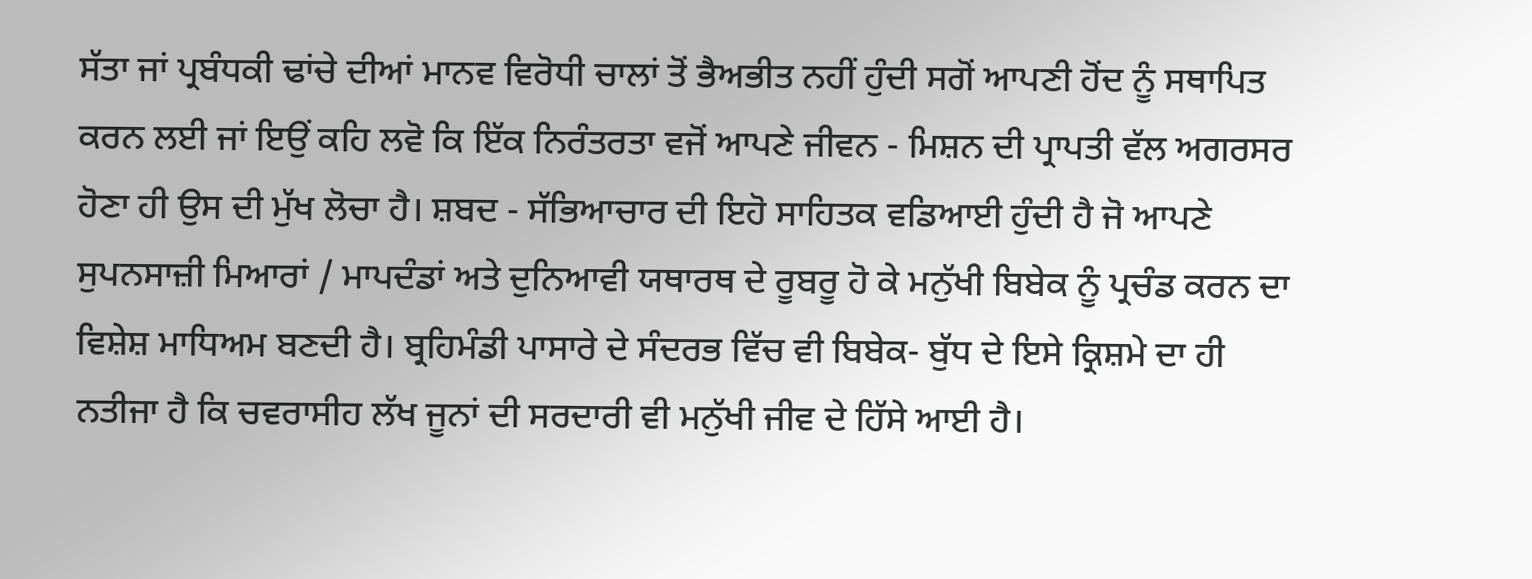ਸੱਤਾ ਜਾਂ ਪ੍ਰਬੰਧਕੀ ਢਾਂਚੇ ਦੀਆਂ ਮਾਨਵ ਵਿਰੋਧੀ ਚਾਲਾਂ ਤੋਂ ਭੈਅਭੀਤ ਨਹੀਂ ਹੁੰਦੀ ਸਗੋਂ ਆਪਣੀ ਹੋਂਦ ਨੂੰ ਸਥਾਪਿਤ ਕਰਨ ਲਈ ਜਾਂ ਇਉਂ ਕਹਿ ਲਵੋ ਕਿ ਇੱਕ ਨਿਰੰਤਰਤਾ ਵਜੋਂ ਆਪਣੇ ਜੀਵਨ - ਮਿਸ਼ਨ ਦੀ ਪ੍ਰਾਪਤੀ ਵੱਲ ਅਗਰਸਰ ਹੋਣਾ ਹੀ ਉਸ ਦੀ ਮੁੱਖ ਲੋਚਾ ਹੈ। ਸ਼ਬਦ - ਸੱਭਿਆਚਾਰ ਦੀ ਇਹੋ ਸਾਹਿਤਕ ਵਡਿਆਈ ਹੁੰਦੀ ਹੈ ਜੋ ਆਪਣੇ ਸੁਪਨਸਾਜ਼ੀ ਮਿਆਰਾਂ / ਮਾਪਦੰਡਾਂ ਅਤੇ ਦੁਨਿਆਵੀ ਯਥਾਰਥ ਦੇ ਰੂਬਰੂ ਹੋ ਕੇ ਮਨੁੱਖੀ ਬਿਬੇਕ ਨੂੰ ਪ੍ਰਚੰਡ ਕਰਨ ਦਾ ਵਿਸ਼ੇਸ਼ ਮਾਧਿਅਮ ਬਣਦੀ ਹੈ। ਬ੍ਰਹਿਮੰਡੀ ਪਾਸਾਰੇ ਦੇ ਸੰਦਰਭ ਵਿੱਚ ਵੀ ਬਿਬੇਕ- ਬੁੱਧ ਦੇ ਇਸੇ ਕ੍ਰਿਸ਼ਮੇ ਦਾ ਹੀ ਨਤੀਜਾ ਹੈ ਕਿ ਚਵਰਾਸੀਹ ਲੱਖ ਜੂਨਾਂ ਦੀ ਸਰਦਾਰੀ ਵੀ ਮਨੁੱਖੀ ਜੀਵ ਦੇ ਹਿੱਸੇ ਆਈ ਹੈ।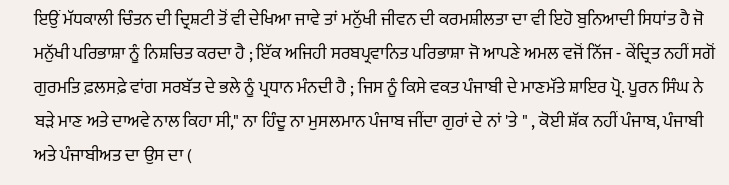ਇਉਂ ਮੱਧਕਾਲੀ ਚਿੰਤਨ ਦੀ ਦ੍ਰਿਸ਼ਟੀ ਤੋਂ ਵੀ ਦੇਖਿਆ ਜਾਵੇ ਤਾਂ ਮਨੁੱਖੀ ਜੀਵਨ ਦੀ ਕਰਮਸ਼ੀਲਤਾ ਦਾ ਵੀ ਇਹੋ ਬੁਨਿਆਦੀ ਸਿਧਾਂਤ ਹੈ ਜੋ ਮਨੁੱਖੀ ਪਰਿਭਾਸ਼ਾ ਨੂੰ ਨਿਸ਼ਚਿਤ ਕਰਦਾ ਹੈ ; ਇੱਕ ਅਜਿਹੀ ਸਰਬਪ੍ਰਵਾਨਿਤ ਪਰਿਭਾਸ਼ਾ ਜੋ ਆਪਣੇ ਅਮਲ ਵਜੋਂ ਨਿੱਜ - ਕੇਂਦ੍ਰਿਤ ਨਹੀਂ ਸਗੋਂ ਗੁਰਮਤਿ ਫ਼ਲਸਫ਼ੇ ਵਾਂਗ ਸਰਬੱਤ ਦੇ ਭਲੇ ਨੂੰ ਪ੍ਰਧਾਨ ਮੰਨਦੀ ਹੈ ; ਜਿਸ ਨੂੰ ਕਿਸੇ ਵਕਤ ਪੰਜਾਬੀ ਦੇ ਮਾਣਮੱਤੇ ਸ਼ਾਇਰ ਪ੍ਰੋ. ਪੂਰਨ ਸਿੰਘ ਨੇ ਬੜੇ ਮਾਣ ਅਤੇ ਦਾਅਵੇ ਨਾਲ ਕਿਹਾ ਸੀ," ਨਾ ਹਿੰਦੂ ਨਾ ਮੁਸਲਮਾਨ ਪੰਜਾਬ ਜੀਂਦਾ ਗੁਰਾਂ ਦੇ ਨਾਂ 'ਤੇ " , ਕੋਈ ਸ਼ੱਕ ਨਹੀਂ ਪੰਜਾਬ, ਪੰਜਾਬੀ ਅਤੇ ਪੰਜਾਬੀਅਤ ਦਾ ਉਸ ਦਾ (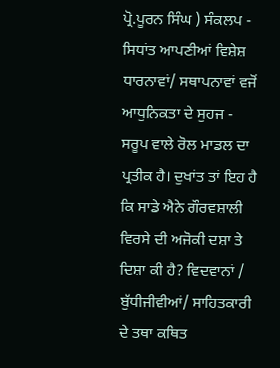ਪ੍ਰੋ.ਪੂਰਨ ਸਿੰਘ ) ਸੰਕਲਪ - ਸਿਧਾਂਤ ਆਪਣੀਆਂ ਵਿਸ਼ੇਸ਼ ਧਾਰਨਾਵਾਂ/ ਸਥਾਪਨਾਵਾਂ ਵਜੋਂ ਆਧੁਨਿਕਤਾ ਦੇ ਸੁਹਜ - ਸਰੂਪ ਵਾਲੇ ਰੋਲ ਮਾਡਲ ਦਾ ਪ੍ਰਤੀਕ ਹੈ। ਦੁਖਾਂਤ ਤਾਂ ਇਹ ਹੈ ਕਿ ਸਾਡੇ ਐਨੇ ਗੌਰਵਸ਼ਾਲੀ ਵਿਰਸੇ ਦੀ ਅਜੋਕੀ ਦਸ਼ਾ ਤੇ ਦਿਸ਼ਾ ਕੀ ਹੈ? ਵਿਦਵਾਨਾਂ / ਬੁੱਧੀਜੀਵੀਆਂ/ ਸਾਹਿਤਕਾਰੀ ਦੇ ਤਥਾ ਕਥਿਤ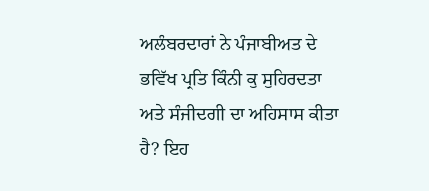ਅਲੰਬਰਦਾਰਾਂ ਨੇ ਪੰਜਾਬੀਅਤ ਦੇ ਭਵਿੱਖ ਪ੍ਰਤਿ ਕਿੰਨੀ ਕੁ ਸੁਹਿਰਦਤਾ ਅਤੇ ਸੰਜੀਦਗੀ ਦਾ ਅਹਿਸਾਸ ਕੀਤਾ ਹੈ? ਇਹ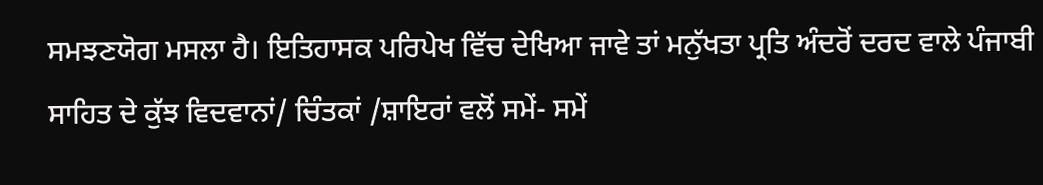ਸਮਝਣਯੋਗ ਮਸਲਾ ਹੈ। ਇਤਿਹਾਸਕ ਪਰਿਪੇਖ ਵਿੱਚ ਦੇਖਿਆ ਜਾਵੇ ਤਾਂ ਮਨੁੱਖਤਾ ਪ੍ਰਤਿ ਅੰਦਰੋਂ ਦਰਦ ਵਾਲੇ ਪੰਜਾਬੀ ਸਾਹਿਤ ਦੇ ਕੁੱਝ ਵਿਦਵਾਨਾਂ/ ਚਿੰਤਕਾਂ /ਸ਼ਾਇਰਾਂ ਵਲੋਂ ਸਮੇਂ- ਸਮੇਂ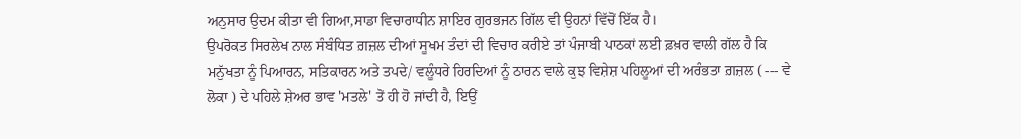ਅਨੁਸਾਰ ਉਦਮ ਕੀਤਾ ਵੀ ਗਿਆ,ਸਾਡਾ ਵਿਚਾਰਾਧੀਨ ਸ਼ਾਇਰ ਗੁਰਭਜਨ ਗਿੱਲ ਵੀ ਉਹਨਾਂ ਵਿੱਚੋਂ ਇੱਕ ਹੈ।
ਉਪਰੋਕਤ ਸਿਰਲੇਖ ਨਾਲ ਸੰਬੰਧਿਤ ਗ਼ਜ਼ਲ ਦੀਆਂ ਸੂਖਮ ਤੰਦਾਂ ਦੀ ਵਿਚਾਰ ਕਰੀਏ ਤਾਂ ਪੰਜਾਬੀ ਪਾਠਕਾਂ ਲਈ ਫ਼ਖ਼ਰ ਵਾਲੀ ਗੱਲ ਹੈ ਕਿ ਮਨੁੱਖਤਾ ਨੂੰ ਪਿਆਰਨ, ਸਤਿਕਾਰਨ ਅਤੇ ਤਪਦੇ/ ਵਲੂੰਧਰੇ ਹਿਰਦਿਆਂ ਨੂੰ ਠਾਰਨ ਵਾਲੇ ਕੁਝ ਵਿਸ਼ੇਸ਼ ਪਹਿਲੂਆਂ ਦੀ ਅਰੰਭਤਾ ਗ਼ਜ਼ਲ ( --- ਵੇ ਲੋਕਾ ) ਦੇ ਪਹਿਲੇ ਸ਼ੇਅਰ ਭਾਵ 'ਮਤਲੇ' ਤੋਂ ਹੀ ਹੋ ਜਾਂਦੀ ਹੈ, ਇਉਂ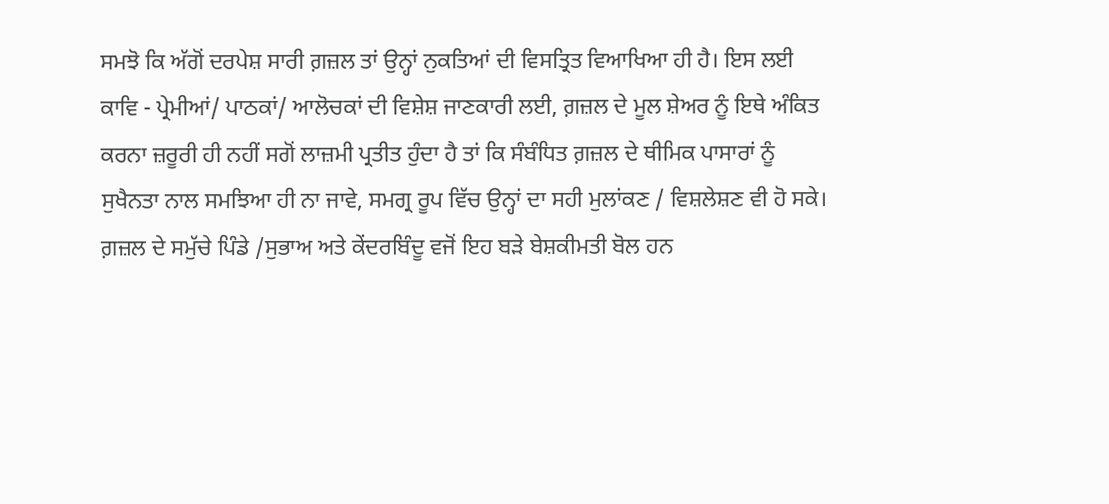ਸਮਝੋ ਕਿ ਅੱਗੋਂ ਦਰਪੇਸ਼ ਸਾਰੀ ਗ਼ਜ਼ਲ ਤਾਂ ਉਨ੍ਹਾਂ ਨੁਕਤਿਆਂ ਦੀ ਵਿਸਤ੍ਰਿਤ ਵਿਆਖਿਆ ਹੀ ਹੈ। ਇਸ ਲਈ ਕਾਵਿ - ਪ੍ਰੇਮੀਆਂ/ ਪਾਠਕਾਂ/ ਆਲੋਚਕਾਂ ਦੀ ਵਿਸ਼ੇਸ਼ ਜਾਣਕਾਰੀ ਲਈ, ਗ਼ਜ਼ਲ ਦੇ ਮੂਲ ਸ਼ੇਅਰ ਨੂੰ ਇਥੇ ਅੰਕਿਤ ਕਰਨਾ ਜ਼ਰੂਰੀ ਹੀ ਨਹੀਂ ਸਗੋਂ ਲਾਜ਼ਮੀ ਪ੍ਰਤੀਤ ਹੁੰਦਾ ਹੈ ਤਾਂ ਕਿ ਸੰਬੰਧਿਤ ਗ਼ਜ਼ਲ ਦੇ ਥੀਮਿਕ ਪਾਸਾਰਾਂ ਨੂੰ ਸੁਖੈਨਤਾ ਨਾਲ ਸਮਝਿਆ ਹੀ ਨਾ ਜਾਵੇ, ਸਮਗ੍ਰ ਰੂਪ ਵਿੱਚ ਉਨ੍ਹਾਂ ਦਾ ਸਹੀ ਮੁਲਾਂਕਣ / ਵਿਸ਼ਲੇਸ਼ਣ ਵੀ ਹੋ ਸਕੇ। ਗ਼ਜ਼ਲ ਦੇ ਸਮੁੱਚੇ ਪਿੰਡੇ /ਸੁਭਾਅ ਅਤੇ ਕੇਂਦਰਬਿੰਦੂ ਵਜੋਂ ਇਹ ਬੜੇ ਬੇਸ਼ਕੀਮਤੀ ਬੋਲ ਹਨ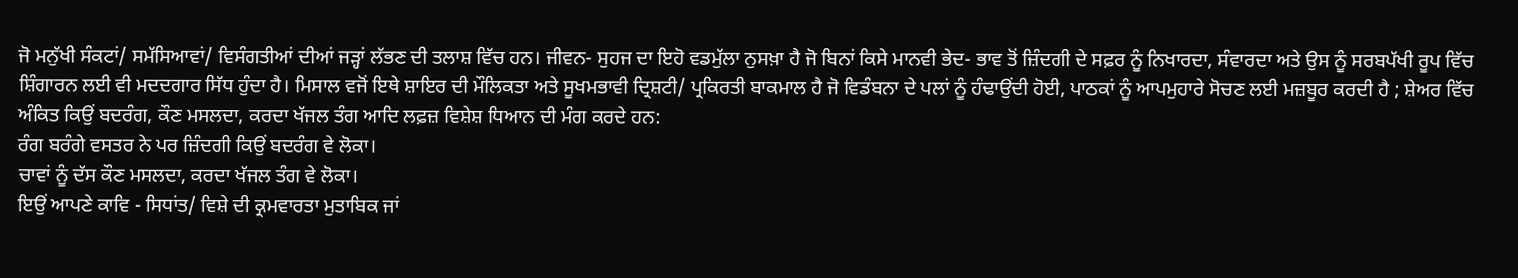ਜੋ ਮਨੁੱਖੀ ਸੰਕਟਾਂ/ ਸਮੱਸਿਆਵਾਂ/ ਵਿਸੰਗਤੀਆਂ ਦੀਆਂ ਜੜ੍ਹਾਂ ਲੱਭਣ ਦੀ ਤਲਾਸ਼ ਵਿੱਚ ਹਨ। ਜੀਵਨ- ਸੁਹਜ ਦਾ ਇਹੋ ਵਡਮੁੱਲਾ ਨੁਸਖ਼ਾ ਹੈ ਜੋ ਬਿਨਾਂ ਕਿਸੇ ਮਾਨਵੀ ਭੇਦ- ਭਾਵ ਤੋਂ ਜ਼ਿੰਦਗੀ ਦੇ ਸਫ਼ਰ ਨੂੰ ਨਿਖਾਰਦਾ, ਸੰਵਾਰਦਾ ਅਤੇ ਉਸ ਨੂੰ ਸਰਬਪੱਖੀ ਰੂਪ ਵਿੱਚ ਸ਼ਿੰਗਾਰਨ ਲਈ ਵੀ ਮਦਦਗਾਰ ਸਿੱਧ ਹੁੰਦਾ ਹੈ। ਮਿਸਾਲ ਵਜੋਂ ਇਥੇ ਸ਼ਾਇਰ ਦੀ ਮੌਲਿਕਤਾ ਅਤੇ ਸੂਖਮਭਾਵੀ ਦ੍ਰਿਸ਼ਟੀ/ ਪ੍ਰਕਿਰਤੀ ਬਾਕਮਾਲ ਹੈ ਜੋ ਵਿਡੰਬਨਾ ਦੇ ਪਲਾਂ ਨੂੰ ਹੰਢਾਉਂਦੀ ਹੋਈ, ਪਾਠਕਾਂ ਨੂੰ ਆਪਮੁਹਾਰੇ ਸੋਚਣ ਲਈ ਮਜ਼ਬੂਰ ਕਰਦੀ ਹੈ ; ਸ਼ੇਅਰ ਵਿੱਚ ਅੰਕਿਤ ਕਿਉਂ ਬਦਰੰਗ, ਕੌਣ ਮਸਲਦਾ, ਕਰਦਾ ਖੱਜਲ ਤੰਗ ਆਦਿ ਲਫ਼ਜ਼ ਵਿਸ਼ੇਸ਼ ਧਿਆਨ ਦੀ ਮੰਗ ਕਰਦੇ ਹਨ:
ਰੰਗ ਬਰੰਗੇ ਵਸਤਰ ਨੇ ਪਰ ਜ਼ਿੰਦਗੀ ਕਿਉਂ ਬਦਰੰਗ ਵੇ ਲੋਕਾ।
ਚਾਵਾਂ ਨੂੰ ਦੱਸ ਕੌਣ ਮਸਲਦਾ, ਕਰਦਾ ਖੱਜਲ ਤੰਗ ਵੇ ਲੋਕਾ।
ਇਉਂ ਆਪਣੇ ਕਾਵਿ - ਸਿਧਾਂਤ/ ਵਿਸ਼ੇ ਦੀ ਕ੍ਰਮਵਾਰਤਾ ਮੁਤਾਬਿਕ ਜਾਂ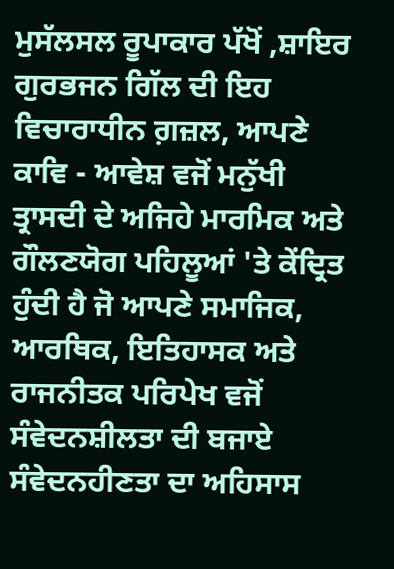ਮੁਸੱਲਸਲ ਰੂਪਾਕਾਰ ਪੱਖੋਂ ,ਸ਼ਾਇਰ ਗੁਰਭਜਨ ਗਿੱਲ ਦੀ ਇਹ ਵਿਚਾਰਾਧੀਨ ਗ਼ਜ਼ਲ, ਆਪਣੇ ਕਾਵਿ - ਆਵੇਸ਼ ਵਜੋਂ ਮਨੁੱਖੀ ਤ੍ਰਾਸਦੀ ਦੇ ਅਜਿਹੇ ਮਾਰਮਿਕ ਅਤੇ ਗੌਲਣਯੋਗ ਪਹਿਲੂਆਂ 'ਤੇ ਕੇਂਦ੍ਰਿਤ ਹੁੰਦੀ ਹੈ ਜੋ ਆਪਣੇ ਸਮਾਜਿਕ, ਆਰਥਿਕ, ਇਤਿਹਾਸਕ ਅਤੇ ਰਾਜਨੀਤਕ ਪਰਿਪੇਖ ਵਜੋਂ ਸੰਵੇਦਨਸ਼ੀਲਤਾ ਦੀ ਬਜਾਏ ਸੰਵੇਦਨਹੀਣਤਾ ਦਾ ਅਹਿਸਾਸ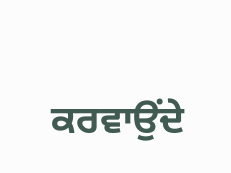ਕਰਵਾਉਂਦੇ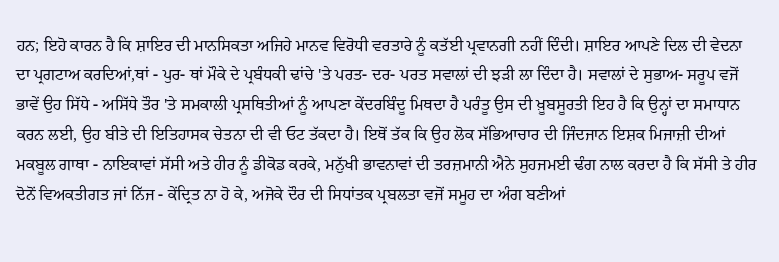ਹਨ; ਇਹੋ ਕਾਰਨ ਹੈ ਕਿ ਸ਼ਾਇਰ ਦੀ ਮਾਨਸਿਕਤਾ ਅਜਿਹੇ ਮਾਨਵ ਵਿਰੋਧੀ ਵਰਤਾਰੇ ਨੂੰ ਕਤੱਈ ਪ੍ਰਵਾਨਗੀ ਨਹੀਂ ਦਿੰਦੀ। ਸ਼ਾਇਰ ਆਪਣੇ ਦਿਲ ਦੀ ਵੇਦਨਾ ਦਾ ਪ੍ਰਗਟਾਅ ਕਰਦਿਆਂ,ਥਾਂ - ਪੁਰ- ਥਾਂ ਮੌਕੇ ਦੇ ਪ੍ਰਬੰਧਕੀ ਢਾਂਚੇ 'ਤੇ ਪਰਤ- ਦਰ- ਪਰਤ ਸਵਾਲਾਂ ਦੀ ਝੜੀ ਲਾ ਦਿੰਦਾ ਹੈ। ਸਵਾਲਾਂ ਦੇ ਸੁਭਾਅ- ਸਰੂਪ ਵਜੋਂ ਭਾਵੇਂ ਉਹ ਸਿੱਧੇ - ਅਸਿੱਧੇ ਤੌਰ 'ਤੇ ਸਮਕਾਲੀ ਪ੍ਰਸਥਿਤੀਆਂ ਨੂੰ ਆਪਣਾ ਕੇਂਦਰਬਿੰਦੂ ਮਿਥਦਾ ਹੈ ਪਰੰਤੂ ਉਸ ਦੀ ਖ਼ੂਬਸੂਰਤੀ ਇਹ ਹੈ ਕਿ ਉਨ੍ਹਾਂ ਦਾ ਸਮਾਧਾਨ ਕਰਨ ਲਈ, ਉਹ ਬੀਤੇ ਦੀ ਇਤਿਹਾਸਕ ਚੇਤਨਾ ਦੀ ਵੀ ਓਟ ਤੱਕਦਾ ਹੈ। ਇਥੋਂ ਤੱਕ ਕਿ ਉਹ ਲੋਕ ਸੱਭਿਆਚਾਰ ਦੀ ਜਿੰਦਜਾਨ ਇਸ਼ਕ ਮਿਜਾਜ਼ੀ ਦੀਆਂ ਮਕਬੂਲ ਗਾਥਾ - ਨਾਇਕਾਵਾਂ ਸੱਸੀ ਅਤੇ ਹੀਰ ਨੂੰ ਡੀਕੋਡ ਕਰਕੇ, ਮਨੁੱਖੀ ਭਾਵਨਾਵਾਂ ਦੀ ਤਰਜ਼ਮਾਨੀ ਐਨੇ ਸੁਹਜਮਈ ਢੰਗ ਨਾਲ ਕਰਦਾ ਹੈ ਕਿ ਸੱਸੀ ਤੇ ਹੀਰ ਦੋਨੋਂ ਵਿਅਕਤੀਗਤ ਜਾਂ ਨਿੱਜ - ਕੇਂਦ੍ਰਿਤ ਨਾ ਹੋ ਕੇ, ਅਜੋਕੇ ਦੌਰ ਦੀ ਸਿਧਾਂਤਕ ਪ੍ਰਬਲਤਾ ਵਜੋਂ ਸਮੂਹ ਦਾ ਅੰਗ ਬਣੀਆਂ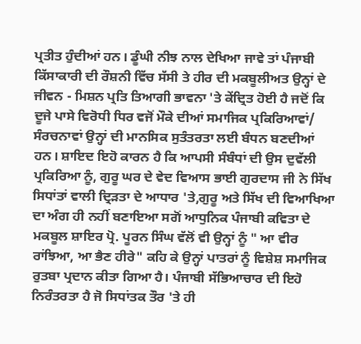ਪ੍ਰਤੀਤ ਹੁੰਦੀਆਂ ਹਨ। ਡੂੰਘੀ ਨੀਝ ਨਾਲ ਦੇਖਿਆ ਜਾਵੇ ਤਾਂ ਪੰਜਾਬੀ ਕਿੱਸਾਕਾਰੀ ਦੀ ਰੌਸ਼ਨੀ ਵਿੱਚ ਸੱਸੀ ਤੇ ਹੀਰ ਦੀ ਮਕਬੂਲੀਅਤ ਉਨ੍ਹਾਂ ਦੇ ਜੀਵਨ - ਮਿਸ਼ਨ ਪ੍ਰਤਿ ਤਿਆਗੀ ਭਾਵਨਾ 'ਤੇ ਕੇਂਦ੍ਰਿਤ ਹੋਈ ਹੈ ਜਦੋਂ ਕਿ ਦੂਜੇ ਪਾਸੇ ਵਿਰੋਧੀ ਧਿਰ ਵਜੋਂ ਮੌਕੇ ਦੀਆਂ ਸਮਾਜਿਕ ਪ੍ਰਕਿਰਿਆਵਾਂ/ ਸੰਰਚਨਾਵਾਂ ਉਨ੍ਹਾਂ ਦੀ ਮਾਨਸਿਕ ਸੁਤੰਤਰਤਾ ਲਈ ਬੰਧਨ ਬਣਦੀਆਂ ਹਨ। ਸ਼ਾਇਦ ਇਹੋ ਕਾਰਨ ਹੈ ਕਿ ਆਪਸੀ ਸੰਬੰਧਾਂ ਦੀ ਉਸ ਦੁਵੱਲੀ ਪ੍ਰਕਿਰਿਆ ਨੂੰ, ਗੁਰੂ ਘਰ ਦੇ ਵੇਦ ਵਿਆਸ ਭਾਈ ਗੁਰਦਾਸ ਜੀ ਨੇ ਸਿੱਖ ਸਿਧਾਂਤਾਂ ਵਾਲੀ ਦ੍ਰਿੜਤਾ ਦੇ ਆਧਾਰ 'ਤੇ,ਗੁਰੂ ਅਤੇ ਸਿੱਖ ਦੀ ਵਿਆਖਿਆ ਦਾ ਅੰਗ ਹੀ ਨਹੀਂ ਬਣਾਇਆ ਸਗੋਂ ਆਧੁਨਿਕ ਪੰਜਾਬੀ ਕਵਿਤਾ ਦੇ ਮਕਬੂਲ ਸ਼ਾਇਰ ਪ੍ਰੋ. ਪੂਰਨ ਸਿੰਘ ਵੱਲੋਂ ਵੀ ਉਨ੍ਹਾਂ ਨੂੰ " ਆ ਵੀਰ ਰਾਂਝਿਆ, ਆ ਭੈਣ ਹੀਰੇ" ਕਹਿ ਕੇ ਉਨ੍ਹਾਂ ਪਾਤਰਾਂ ਨੂੰ ਵਿਸ਼ੇਸ਼ ਸਮਾਜਿਕ ਰੁਤਬਾ ਪ੍ਰਦਾਨ ਕੀਤਾ ਗਿਆ ਹੈ। ਪੰਜਾਬੀ ਸੱਭਿਆਚਾਰ ਦੀ ਇਹੋ ਨਿਰੰਤਰਤਾ ਹੈ ਜੋ ਸਿਧਾਂਤਕ ਤੌਰ 'ਤੇ ਹੀ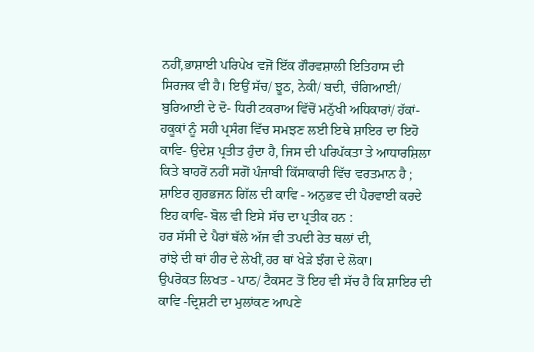ਨਹੀਂ,ਭਾਸ਼ਾਈ ਪਰਿਪੇਖ ਵਜੋਂ ਇੱਕ ਗੌਰਵਸ਼ਾਲੀ ਇਤਿਹਾਸ ਦੀ ਸਿਰਜਕ ਵੀ ਹੈ। ਇਉਂ ਸੱਚ/ ਝੂਠ, ਨੇਕੀ/ ਬਦੀ, ਚੰਗਿਆਈ/ ਬੁਰਿਆਈ ਦੇ ਦੋ- ਧਿਰੀ ਟਕਰਾਅ ਵਿੱਚੋਂ ਮਨੁੱਖੀ ਅਧਿਕਾਰਾਂ/ ਹੱਕਾਂ- ਹਕੂਕਾਂ ਨੂੰ ਸਹੀ ਪ੍ਰਸੰਗ ਵਿੱਚ ਸਮਝਣ ਲਈ ਇਥੇ ਸ਼ਾਇਰ ਦਾ ਇਹੋ ਕਾਵਿ- ਉਦੇਸ਼ ਪ੍ਰਤੀਤ ਹੁੰਦਾ ਹੈ, ਜਿਸ ਦੀ ਪਰਿਪੱਕਤਾ ਤੇ ਆਧਾਰਸ਼ਿਲਾ ਕਿਤੇ ਬਾਹਰੋਂ ਨਹੀਂ ਸਗੋਂ ਪੰਜਾਬੀ ਕਿੱਸਾਕਾਰੀ ਵਿੱਚ ਵਰਤਮਾਨ ਹੈ ; ਸ਼ਾਇਰ ਗੁਰਭਜਨ ਗਿੱਲ ਦੀ ਕਾਵਿ - ਅਨੁਭਵ ਦੀ ਪੈਰਵਾਈ ਕਰਦੇ ਇਹ ਕਾਵਿ- ਬੋਲ ਵੀ ਇਸੇ ਸੱਚ ਦਾ ਪ੍ਰਤੀਕ ਹਨ :
ਹਰ ਸੱਸੀ ਦੇ ਪੈਰਾਂ ਥੱਲੇ ਅੱਜ ਵੀ ਤਪਦੀ ਰੇਤ ਥਲਾਂ ਦੀ,
ਰਾਂਝੇ ਦੀ ਥਾਂ ਹੀਰ ਦੇ ਲੇਖੀਂ,ਹਰ ਥਾਂ ਖੇੜੇ ਝੰਗ ਦੇ ਲੋਕਾ।
ਉਪਰੋਕਤ ਲਿਖਤ - ਪਾਠ/ ਟੈਕਸਟ ਤੋਂ ਇਹ ਵੀ ਸੱਚ ਹੈ ਕਿ ਸ਼ਾਇਰ ਦੀ ਕਾਵਿ -ਦ੍ਰਿਸ਼ਟੀ ਦਾ ਮੁਲਾਂਕਣ ਆਪਣੇ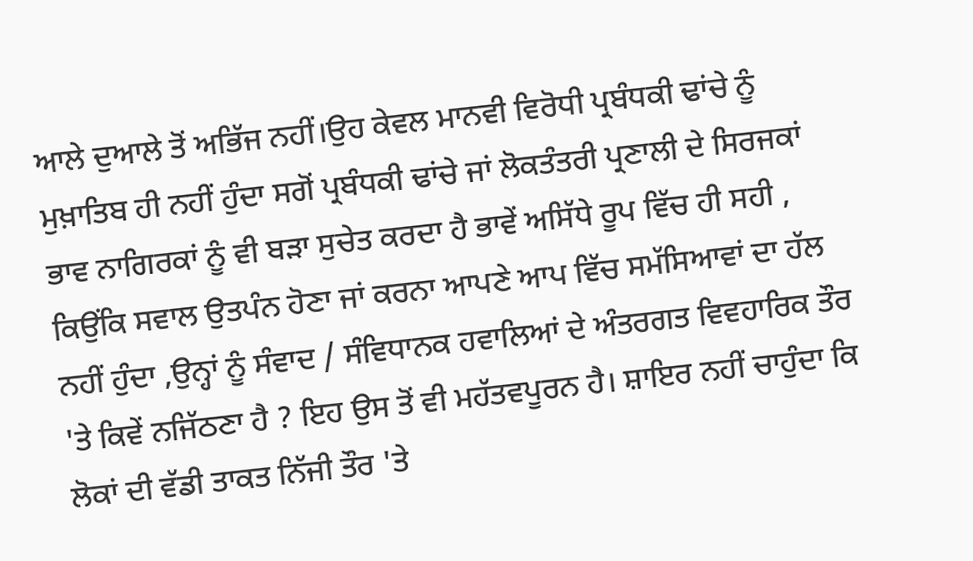ਆਲੇ ਦੁਆਲੇ ਤੋਂ ਅਭਿੱਜ ਨਹੀਂ।ਉਹ ਕੇਵਲ ਮਾਨਵੀ ਵਿਰੋਧੀ ਪ੍ਰਬੰਧਕੀ ਢਾਂਚੇ ਨੂੰ ਮੁਖ਼ਾਤਿਬ ਹੀ ਨਹੀਂ ਹੁੰਦਾ ਸਗੋਂ ਪ੍ਰਬੰਧਕੀ ਢਾਂਚੇ ਜਾਂ ਲੋਕਤੰਤਰੀ ਪ੍ਰਣਾਲੀ ਦੇ ਸਿਰਜਕਾਂ ਭਾਵ ਨਾਗਿਰਕਾਂ ਨੂੰ ਵੀ ਬੜਾ ਸੁਚੇਤ ਕਰਦਾ ਹੈ ਭਾਵੇਂ ਅਸਿੱਧੇ ਰੂਪ ਵਿੱਚ ਹੀ ਸਹੀ , ਕਿਉਂਕਿ ਸਵਾਲ ਉਤਪੰਨ ਹੋਣਾ ਜਾਂ ਕਰਨਾ ਆਪਣੇ ਆਪ ਵਿੱਚ ਸਮੱਸਿਆਵਾਂ ਦਾ ਹੱਲ ਨਹੀਂ ਹੁੰਦਾ ,ਉਨ੍ਹਾਂ ਨੂੰ ਸੰਵਾਦ / ਸੰਵਿਧਾਨਕ ਹਵਾਲਿਆਂ ਦੇ ਅੰਤਰਗਤ ਵਿਵਹਾਰਿਕ ਤੌਰ 'ਤੇ ਕਿਵੇਂ ਨਜਿੱਠਣਾ ਹੈ ? ਇਹ ਉਸ ਤੋਂ ਵੀ ਮਹੱਤਵਪੂਰਨ ਹੈ। ਸ਼ਾਇਰ ਨਹੀਂ ਚਾਹੁੰਦਾ ਕਿ ਲੋਕਾਂ ਦੀ ਵੱਡੀ ਤਾਕਤ ਨਿੱਜੀ ਤੌਰ 'ਤੇ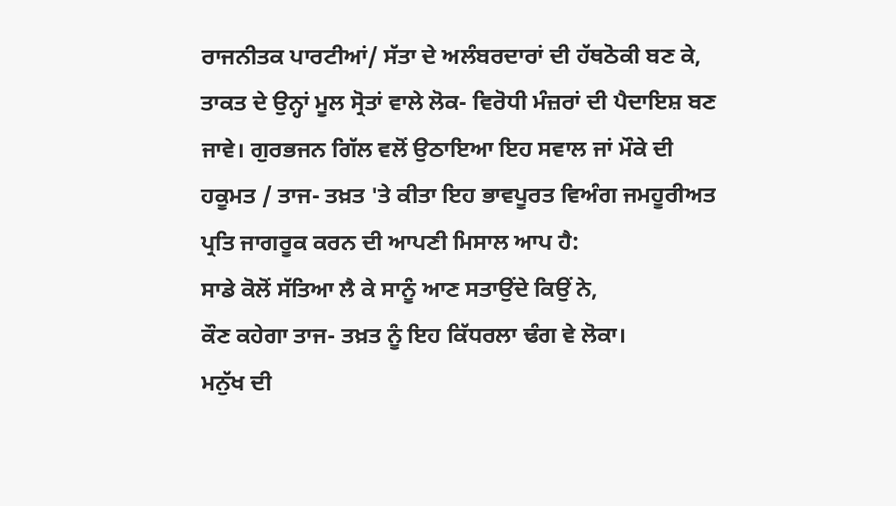ਰਾਜਨੀਤਕ ਪਾਰਟੀਆਂ/ ਸੱਤਾ ਦੇ ਅਲੰਬਰਦਾਰਾਂ ਦੀ ਹੱਥਠੋਕੀ ਬਣ ਕੇ, ਤਾਕਤ ਦੇ ਉਨ੍ਹਾਂ ਮੂਲ ਸ੍ਰੋਤਾਂ ਵਾਲੇ ਲੋਕ- ਵਿਰੋਧੀ ਮੰਜ਼ਰਾਂ ਦੀ ਪੈਦਾਇਸ਼ ਬਣ ਜਾਵੇ। ਗੁਰਭਜਨ ਗਿੱਲ ਵਲੋਂ ਉਠਾਇਆ ਇਹ ਸਵਾਲ ਜਾਂ ਮੌਕੇ ਦੀ ਹਕੂਮਤ / ਤਾਜ- ਤਖ਼ਤ 'ਤੇ ਕੀਤਾ ਇਹ ਭਾਵਪੂਰਤ ਵਿਅੰਗ ਜਮਹੂਰੀਅਤ ਪ੍ਰਤਿ ਜਾਗਰੂਕ ਕਰਨ ਦੀ ਆਪਣੀ ਮਿਸਾਲ ਆਪ ਹੈ:
ਸਾਡੇ ਕੋਲੋਂ ਸੱਤਿਆ ਲੈ ਕੇ ਸਾਨੂੰ ਆਣ ਸਤਾਉਂਦੇ ਕਿਉਂ ਨੇ,
ਕੌਣ ਕਹੇਗਾ ਤਾਜ- ਤਖ਼ਤ ਨੂੰ ਇਹ ਕਿੱਧਰਲਾ ਢੰਗ ਵੇ ਲੋਕਾ।
ਮਨੁੱਖ ਦੀ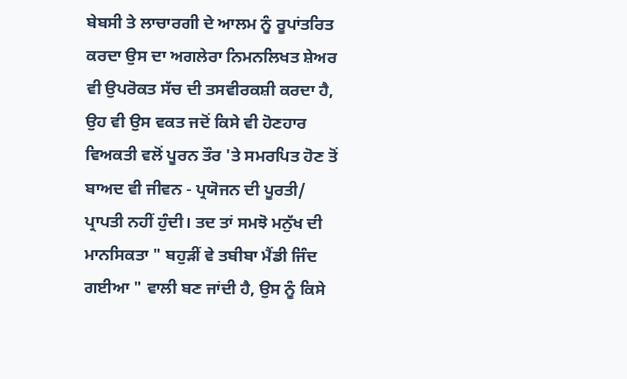ਬੇਬਸੀ ਤੇ ਲਾਚਾਰਗੀ ਦੇ ਆਲਮ ਨੂੰ ਰੂਪਾਂਤਰਿਤ ਕਰਦਾ ਉਸ ਦਾ ਅਗਲੇਰਾ ਨਿਮਨਲਿਖਤ ਸ਼ੇਅਰ ਵੀ ਉਪਰੋਕਤ ਸੱਚ ਦੀ ਤਸਵੀਰਕਸ਼ੀ ਕਰਦਾ ਹੈ, ਉਹ ਵੀ ਉਸ ਵਕਤ ਜਦੋਂ ਕਿਸੇ ਵੀ ਹੋਣਹਾਰ ਵਿਅਕਤੀ ਵਲੋਂ ਪੂਰਨ ਤੌਰ 'ਤੇ ਸਮਰਪਿਤ ਹੋਣ ਤੋਂ ਬਾਅਦ ਵੀ ਜੀਵਨ - ਪ੍ਰਯੋਜਨ ਦੀ ਪੂਰਤੀ/ ਪ੍ਰਾਪਤੀ ਨਹੀਂ ਹੁੰਦੀ। ਤਦ ਤਾਂ ਸਮਝੋ ਮਨੁੱਖ ਦੀ ਮਾਨਸਿਕਤਾ " ਬਹੁੜੀਂ ਵੇ ਤਬੀਬਾ ਮੈਂਡੀ ਜਿੰਦ ਗਈਆ " ਵਾਲੀ ਬਣ ਜਾਂਦੀ ਹੈ, ਉਸ ਨੂੰ ਕਿਸੇ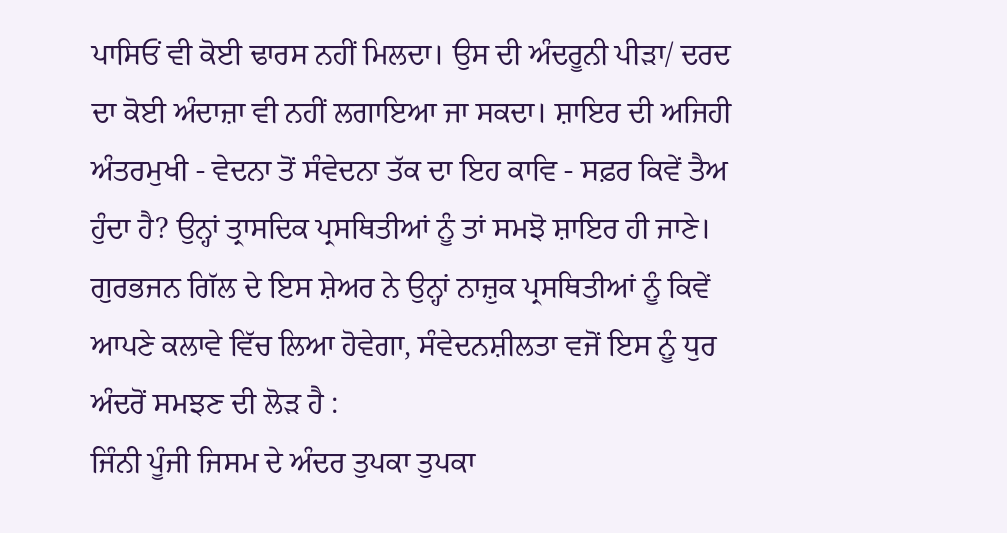ਪਾਸਿਓਂ ਵੀ ਕੋਈ ਢਾਰਸ ਨਹੀਂ ਮਿਲਦਾ। ਉਸ ਦੀ ਅੰਦਰੂਨੀ ਪੀੜਾ/ ਦਰਦ ਦਾ ਕੋਈ ਅੰਦਾਜ਼ਾ ਵੀ ਨਹੀਂ ਲਗਾਇਆ ਜਾ ਸਕਦਾ। ਸ਼ਾਇਰ ਦੀ ਅਜਿਹੀ ਅੰਤਰਮੁਖੀ - ਵੇਦਨਾ ਤੋਂ ਸੰਵੇਦਨਾ ਤੱਕ ਦਾ ਇਹ ਕਾਵਿ - ਸਫ਼ਰ ਕਿਵੇਂ ਤੈਅ ਹੁੰਦਾ ਹੈ? ਉਨ੍ਹਾਂ ਤ੍ਰਾਸਦਿਕ ਪ੍ਰਸਥਿਤੀਆਂ ਨੂੰ ਤਾਂ ਸਮਝੋ ਸ਼ਾਇਰ ਹੀ ਜਾਣੇ। ਗੁਰਭਜਨ ਗਿੱਲ ਦੇ ਇਸ ਸ਼ੇਅਰ ਨੇ ਉਨ੍ਹਾਂ ਨਾਜ਼ੁਕ ਪ੍ਰਸਥਿਤੀਆਂ ਨੂੰ ਕਿਵੇਂ ਆਪਣੇ ਕਲਾਵੇ ਵਿੱਚ ਲਿਆ ਹੋਵੇਗਾ, ਸੰਵੇਦਨਸ਼ੀਲਤਾ ਵਜੋਂ ਇਸ ਨੂੰ ਧੁਰ ਅੰਦਰੋਂ ਸਮਝਣ ਦੀ ਲੋੜ ਹੈ :
ਜਿੰਨੀ ਪੂੰਜੀ ਜਿਸਮ ਦੇ ਅੰਦਰ ਤੁਪਕਾ ਤੁਪਕਾ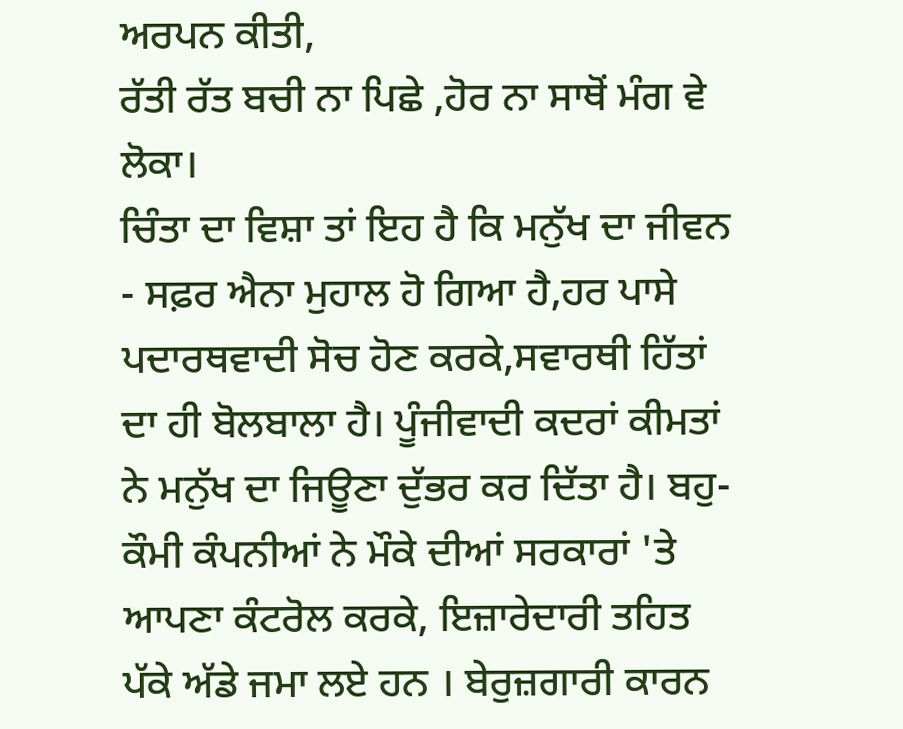ਅਰਪਨ ਕੀਤੀ,
ਰੱਤੀ ਰੱਤ ਬਚੀ ਨਾ ਪਿਛੇ ,ਹੋਰ ਨਾ ਸਾਥੋਂ ਮੰਗ ਵੇ ਲੋਕਾ।
ਚਿੰਤਾ ਦਾ ਵਿਸ਼ਾ ਤਾਂ ਇਹ ਹੈ ਕਿ ਮਨੁੱਖ ਦਾ ਜੀਵਨ - ਸਫ਼ਰ ਐਨਾ ਮੁਹਾਲ ਹੋ ਗਿਆ ਹੈ,ਹਰ ਪਾਸੇ ਪਦਾਰਥਵਾਦੀ ਸੋਚ ਹੋਣ ਕਰਕੇ,ਸਵਾਰਥੀ ਹਿੱਤਾਂ ਦਾ ਹੀ ਬੋਲਬਾਲਾ ਹੈ। ਪੂੰਜੀਵਾਦੀ ਕਦਰਾਂ ਕੀਮਤਾਂ ਨੇ ਮਨੁੱਖ ਦਾ ਜਿਊਣਾ ਦੁੱਭਰ ਕਰ ਦਿੱਤਾ ਹੈ। ਬਹੁ- ਕੌਮੀ ਕੰਪਨੀਆਂ ਨੇ ਮੌਕੇ ਦੀਆਂ ਸਰਕਾਰਾਂ 'ਤੇ ਆਪਣਾ ਕੰਟਰੋਲ ਕਰਕੇ, ਇਜ਼ਾਰੇਦਾਰੀ ਤਹਿਤ ਪੱਕੇ ਅੱਡੇ ਜਮਾ ਲਏ ਹਨ । ਬੇਰੁਜ਼ਗਾਰੀ ਕਾਰਨ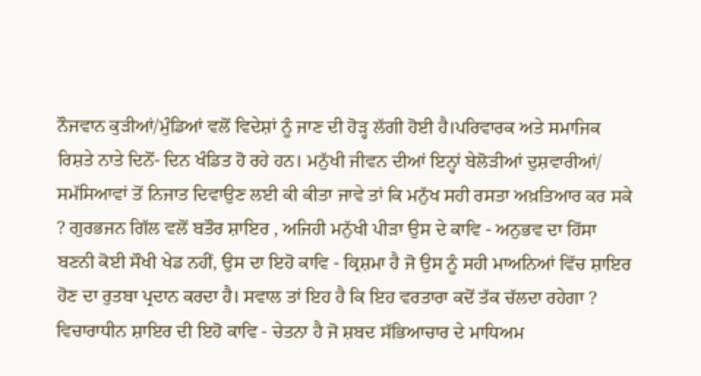ਨੌਜਵਾਨ ਕੁੜੀਆਂ/ਮੁੰਡਿਆਂ ਵਲੋਂ ਵਿਦੇਸ਼ਾਂ ਨੂੰ ਜਾਣ ਦੀ ਹੋੜ੍ਹ ਲੱਗੀ ਹੋਈ ਹੈ।ਪਰਿਵਾਰਕ ਅਤੇ ਸਮਾਜਿਕ ਰਿਸ਼ਤੇ ਨਾਤੇ ਦਿਨੋਂ- ਦਿਨ ਖੰਡਿਤ ਹੋ ਰਹੇ ਹਨ। ਮਨੁੱਖੀ ਜੀਵਨ ਦੀਆਂ ਇਨ੍ਹਾਂ ਬੇਲੋੜੀਆਂ ਦੁਸ਼ਵਾਰੀਆਂ/ ਸਮੱਸਿਆਵਾਂ ਤੋਂ ਨਿਜਾਤ ਦਿਵਾਉਣ ਲਈ ਕੀ ਕੀਤਾ ਜਾਵੇ ਤਾਂ ਕਿ ਮਨੁੱਖ ਸਹੀ ਰਸਤਾ ਅਖ਼ਤਿਆਰ ਕਰ ਸਕੇ ? ਗੁਰਭਜਨ ਗਿੱਲ ਵਲੋਂ ਬਤੌਰ ਸ਼ਾਇਰ , ਅਜਿਹੀ ਮਨੁੱਖੀ ਪੀੜਾ ਉਸ ਦੇ ਕਾਵਿ - ਅਨੁਭਵ ਦਾ ਹਿੱਸਾ ਬਣਨੀ ਕੋਈ ਸੌਖੀ ਖੇਡ ਨਹੀਂ, ਉਸ ਦਾ ਇਹੋ ਕਾਵਿ - ਕ੍ਰਿਸ਼ਮਾ ਹੈ ਜੋ ਉਸ ਨੂੰ ਸਹੀ ਮਾਅਨਿਆਂ ਵਿੱਚ ਸ਼ਾਇਰ ਹੋਣ ਦਾ ਰੁਤਬਾ ਪ੍ਰਦਾਨ ਕਰਦਾ ਹੈ। ਸਵਾਲ ਤਾਂ ਇਹ ਹੈ ਕਿ ਇਹ ਵਰਤਾਰਾ ਕਦੋਂ ਤੱਕ ਚੱਲਦਾ ਰਹੇਗਾ ? ਵਿਚਾਰਾਧੀਨ ਸ਼ਾਇਰ ਦੀ ਇਹੋ ਕਾਵਿ - ਚੇਤਨਾ ਹੈ ਜੋ ਸ਼ਬਦ ਸੱਭਿਆਚਾਰ ਦੇ ਮਾਧਿਅਮ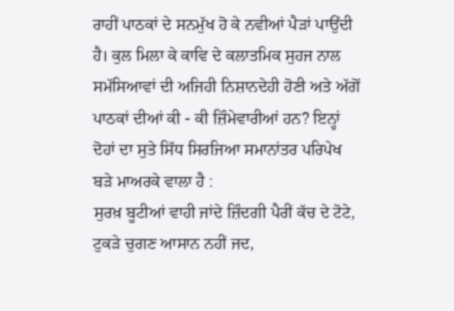ਰਾਹੀਂ ਪਾਠਕਾਂ ਦੇ ਸਨਮੁੱਖ ਹੋ ਕੇ ਨਵੀਆਂ ਪੈੜਾਂ ਪਾਉਂਦੀ ਹੈ। ਕੁਲ ਮਿਲਾ ਕੇ ਕਾਵਿ ਦੇ ਕਲਾਤਮਿਕ ਸੁਹਜ ਨਾਲ ਸਮੱਸਿਆਵਾਂ ਦੀ ਅਜਿਹੀ ਨਿਸ਼ਾਨਦੇਹੀ ਹੋਣੀ ਅਤੇ ਅੱਗੋਂ ਪਾਠਕਾਂ ਦੀਆਂ ਕੀ - ਕੀ ਜ਼ਿੰਮੇਵਾਰੀਆਂ ਹਨ? ਇਨ੍ਹਾਂ ਦੋਹਾਂ ਦਾ ਸੁਤੇ ਸਿੱਧ ਸਿਰਜਿਆ ਸਮਾਨਾਂਤਰ ਪਰਿਪੇਖ ਬੜੇ ਮਾਅਰਕੇ ਵਾਲਾ ਹੈ :
ਸੁਰਖ਼ ਬੂਟੀਆਂ ਵਾਹੀ ਜਾਂਦੇ ਜ਼ਿੰਦਗੀ ਪੈਰੀਂ ਕੱਚ ਦੇ ਟੋਟੇ,
ਟੁਕੜੇ ਚੁਗਣ ਆਸਾਨ ਨਹੀਂ ਜਦ,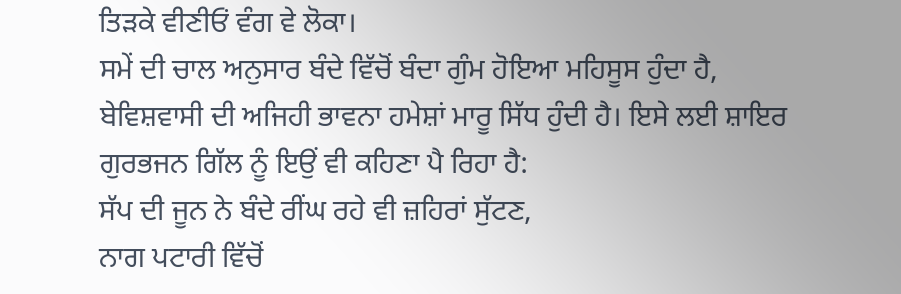ਤਿੜਕੇ ਵੀਣੀਓਂ ਵੰਗ ਵੇ ਲੋਕਾ।
ਸਮੇਂ ਦੀ ਚਾਲ ਅਨੁਸਾਰ ਬੰਦੇ ਵਿੱਚੋਂ ਬੰਦਾ ਗੁੰਮ ਹੋਇਆ ਮਹਿਸੂਸ ਹੁੰਦਾ ਹੈ, ਬੇਵਿਸ਼ਵਾਸੀ ਦੀ ਅਜਿਹੀ ਭਾਵਨਾ ਹਮੇਸ਼ਾਂ ਮਾਰੂ ਸਿੱਧ ਹੁੰਦੀ ਹੈ। ਇਸੇ ਲਈ ਸ਼ਾਇਰ ਗੁਰਭਜਨ ਗਿੱਲ ਨੂੰ ਇਉਂ ਵੀ ਕਹਿਣਾ ਪੈ ਰਿਹਾ ਹੈ:
ਸੱਪ ਦੀ ਜੂਨ ਨੇ ਬੰਦੇ ਰੀਂਘ ਰਹੇ ਵੀ ਜ਼ਹਿਰਾਂ ਸੁੱਟਣ,
ਨਾਗ ਪਟਾਰੀ ਵਿੱਚੋਂ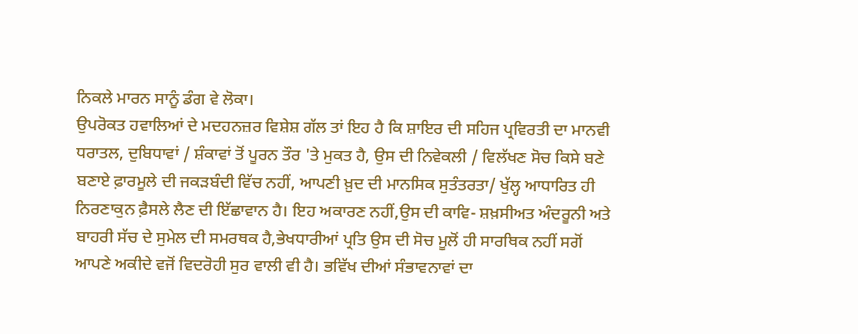ਨਿਕਲੇ ਮਾਰਨ ਸਾਨੂੰ ਡੰਗ ਵੇ ਲੋਕਾ।
ਉਪਰੋਕਤ ਹਵਾਲਿਆਂ ਦੇ ਮਦਹਨਜ਼ਰ ਵਿਸ਼ੇਸ਼ ਗੱਲ ਤਾਂ ਇਹ ਹੈ ਕਿ ਸ਼ਾਇਰ ਦੀ ਸਹਿਜ ਪ੍ਰਵਿਰਤੀ ਦਾ ਮਾਨਵੀ ਧਰਾਤਲ, ਦੁਬਿਧਾਵਾਂ / ਸ਼ੰਕਾਵਾਂ ਤੋਂ ਪੂਰਨ ਤੌਰ 'ਤੇ ਮੁਕਤ ਹੈ, ਉਸ ਦੀ ਨਿਵੇਕਲੀ / ਵਿਲੱਖਣ ਸੋਚ ਕਿਸੇ ਬਣੇ ਬਣਾਏ ਫ਼ਾਰਮੂਲੇ ਦੀ ਜਕੜਬੰਦੀ ਵਿੱਚ ਨਹੀਂ, ਆਪਣੀ ਖ਼ੁਦ ਦੀ ਮਾਨਸਿਕ ਸੁਤੰਤਰਤਾ/ ਖੁੱਲ੍ਹ ਆਧਾਰਿਤ ਹੀ ਨਿਰਣਾਕੁਨ ਫ਼ੈਸਲੇ ਲੈਣ ਦੀ ਇੱਛਾਵਾਨ ਹੈ। ਇਹ ਅਕਾਰਣ ਨਹੀਂ,ਉਸ ਦੀ ਕਾਵਿ- ਸ਼ਖ਼ਸੀਅਤ ਅੰਦਰੂਨੀ ਅਤੇ ਬਾਹਰੀ ਸੱਚ ਦੇ ਸੁਮੇਲ ਦੀ ਸਮਰਥਕ ਹੈ,ਭੇਖਧਾਰੀਆਂ ਪ੍ਰਤਿ ਉਸ ਦੀ ਸੋਚ ਮੂਲੋਂ ਹੀ ਸਾਰਥਿਕ ਨਹੀਂ ਸਗੋਂ ਆਪਣੇ ਅਕੀਦੇ ਵਜੋਂ ਵਿਦਰੋਹੀ ਸੁਰ ਵਾਲੀ ਵੀ ਹੈ। ਭਵਿੱਖ ਦੀਆਂ ਸੰਭਾਵਨਾਵਾਂ ਦਾ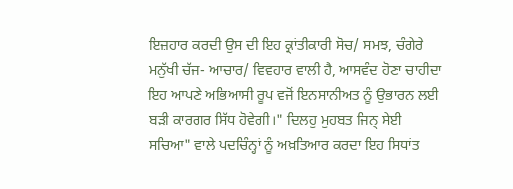ਇਜ਼ਹਾਰ ਕਰਦੀ ਉਸ ਦੀ ਇਹ ਕ੍ਰਾਂਤੀਕਾਰੀ ਸੋਚ/ ਸਮਝ, ਚੰਗੇਰੇ ਮਨੁੱਖੀ ਚੱਜ- ਆਚਾਰ/ ਵਿਵਹਾਰ ਵਾਲੀ ਹੈ, ਆਸਵੰਦ ਹੋਣਾ ਚਾਹੀਦਾ ਇਹ ਆਪਣੇ ਅਭਿਆਸੀ ਰੂਪ ਵਜੋਂ ਇਨਸਾਨੀਅਤ ਨੂੰ ਉਭਾਰਨ ਲਈ ਬੜੀ ਕਾਰਗਰ ਸਿੱਧ ਹੋਵੇਗੀ।" ਦਿਲਹੁ ਮੁਹਬਤ ਜਿਨ੍ ਸੇਈ ਸਚਿਆ" ਵਾਲੇ ਪਦਚਿੰਨ੍ਹਾਂ ਨੂੰ ਅਖ਼ਤਿਆਰ ਕਰਦਾ ਇਹ ਸਿਧਾਂਤ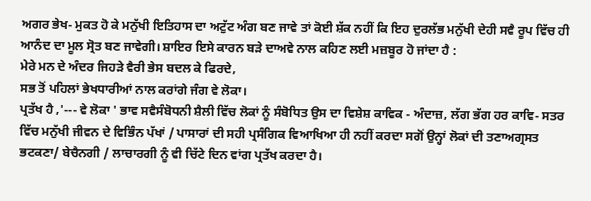ਅਗਰ ਭੇਖ- ਮੁਕਤ ਹੋ ਕੇ ਮਨੁੱਖੀ ਇਤਿਹਾਸ ਦਾ ਅਟੁੱਟ ਅੰਗ ਬਣ ਜਾਵੇ ਤਾਂ ਕੋਈ ਸ਼ੱਕ ਨਹੀਂ ਕਿ ਇਹ ਦੁਰਲੱਭ ਮਨੁੱਖੀ ਦੇਹੀ ਸਵੈ ਰੂਪ ਵਿੱਚ ਹੀ ਆਨੰਦ ਦਾ ਮੂਲ ਸ੍ਰੋਤ ਬਣ ਜਾਵੇਗੀ। ਸ਼ਾਇਰ ਇਸੇ ਕਾਰਨ ਬੜੇ ਦਾਅਵੇ ਨਾਲ ਕਹਿਣ ਲਈ ਮਜ਼ਬੂਰ ਹੋ ਜਾਂਦਾ ਹੈ :
ਮੇਰੇ ਮਨ ਦੇ ਅੰਦਰ ਜਿਹੜੇ ਵੈਰੀ ਭੇਸ ਬਦਲ ਕੇ ਫਿਰਦੇ,
ਸਭ ਤੋਂ ਪਹਿਲਾਂ ਭੇਖਧਾਰੀਆਂ ਨਾਲ ਕਰਾਂਗੇ ਜੰਗ ਵੇ ਲੋਕਾ।
ਪ੍ਰਤੱਖ ਹੈ ,'--- ਵੇ ਲੋਕਾ ' ਭਾਵ ਸਵੈਸੰਬੋਧਨੀ ਸ਼ੈਲੀ ਵਿੱਚ ਲੋਕਾਂ ਨੂੰ ਸੰਬੋਧਿਤ ਉਸ ਦਾ ਵਿਸ਼ੇਸ਼ ਕਾਵਿਕ - ਅੰਦਾਜ਼, ਲੱਗ ਭੱਗ ਹਰ ਕਾਵਿ- ਸਤਰ ਵਿੱਚ ਮਨੁੱਖੀ ਜੀਵਨ ਦੇ ਵਿਭਿੰਨ ਪੱਖਾਂ / ਪਾਸਾਰਾਂ ਦੀ ਸਹੀ ਪ੍ਰਸੰਗਿਕ ਵਿਆਖਿਆ ਹੀ ਨਹੀਂ ਕਰਦਾ ਸਗੋਂ ਉਨ੍ਹਾਂ ਲੋਕਾਂ ਦੀ ਤਣਾਅਗ੍ਰਸਤ ਭਟਕਣਾ/ ਬੇਚੈਨਗੀ / ਲਾਚਾਰਗੀ ਨੂੰ ਵੀ ਚਿੱਟੇ ਦਿਨ ਵਾਂਗ ਪ੍ਰਤੱਖ ਕਰਦਾ ਹੈ।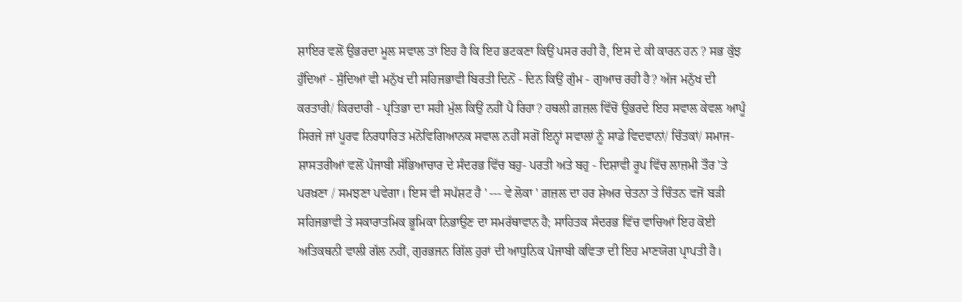ਸ਼ਾਇਰ ਵਲੋਂ ਉਭਰਦਾ ਮੂਲ ਸਵਾਲ ਤਾਂ ਇਹ ਹੈ ਕਿ ਇਹ ਭਟਕਣਾ ਕਿਉਂ ਪਸਰ ਰਹੀ ਹੈ, ਇਸ ਦੇ ਕੀ ਕਾਰਨ ਹਨ ? ਸਭ ਕੁੱਝ ਹੁੰਦਿਆਂ - ਸੁੰਦਿਆਂ ਵੀ ਮਨੁੱਖ ਦੀ ਸਹਿਜਭਾਵੀ ਬਿਰਤੀ ਦਿਨੋਂ - ਦਿਨ ਕਿਉਂ ਗੁੰਮ - ਗੁਆਚ ਰਹੀ ਹੈ? ਅੱਜ ਮਨੁੱਖ ਦੀ ਕਰਤਾਰੀ/ ਕਿਰਦਾਰੀ - ਪ੍ਰਤਿਭਾ ਦਾ ਸਹੀ ਮੁੱਲ ਕਿਉਂ ਨਹੀਂ ਪੈ ਰਿਹਾ? ਹਥਲੀ ਗ਼ਜ਼ਲ ਵਿੱਚੋਂ ਉਭਰਦੇ ਇਹ ਸਵਾਲ ਕੇਵਲ ਆਪੂੰ ਸਿਰਜੇ ਜਾਂ ਪੂਰਵ ਨਿਰਧਾਰਿਤ ਮਨੋਵਿਗਿਆਨਕ ਸਵਾਲ ਨਹੀਂ ਸਗੋਂ ਇਨ੍ਹਾਂ ਸਵਾਲਾਂ ਨੂੰ ਸਾਡੇ ਵਿਦਵਾਨਾਂ/ ਚਿੰਤਕਾਂ/ ਸਮਾਜ- ਸ਼ਾਸਤਰੀਆਂ ਵਲੋਂ ਪੰਜਾਬੀ ਸੱਭਿਆਚਾਰ ਦੇ ਸੰਦਰਭ ਵਿੱਚ ਬਹੁ- ਪਰਤੀ ਅਤੇ ਬਹੁ - ਦਿਸ਼ਾਵੀ ਰੂਪ ਵਿੱਚ ਲਾਜ਼ਮੀ ਤੌਰ 'ਤੇ ਪਰਖ਼ਣਾ / ਸਮਝਣਾ ਪਵੇਗਾ। ਇਸ ਵੀ ਸਪੱਸ਼ਟ ਹੈ ' --- ਵੇ ਲੋਕਾ ' ਗ਼ਜ਼ਲ ਦਾ ਹਰ ਸ਼ੇਅਰ ਚੇਤਨਾ ਤੇ ਚਿੰਤਨ ਵਜੋਂ ਬੜੀ ਸਹਿਜਭਾਵੀ ਤੇ ਸਕਾਰਾਤਮਿਕ ਭੂਮਿਕਾ ਨਿਭਾਉਣ ਦਾ ਸਮਰੱਥਾਵਾਨ ਹੈ; ਸਾਹਿਤਕ ਸੰਦਰਭ ਵਿੱਚ ਵਾਚਿਆਂ ਇਹ ਕੋਈ ਅਤਿਕਥਨੀ ਵਾਲੀ ਗੱਲ ਨਹੀਂ, ਗੁਰਭਜਨ ਗਿੱਲ ਹੁਰਾਂ ਦੀ ਆਧੁਨਿਕ ਪੰਜਾਬੀ ਕਵਿਤਾ ਦੀ ਇਹ ਮਾਣਯੋਗ ਪ੍ਰਾਪਤੀ ਹੈ।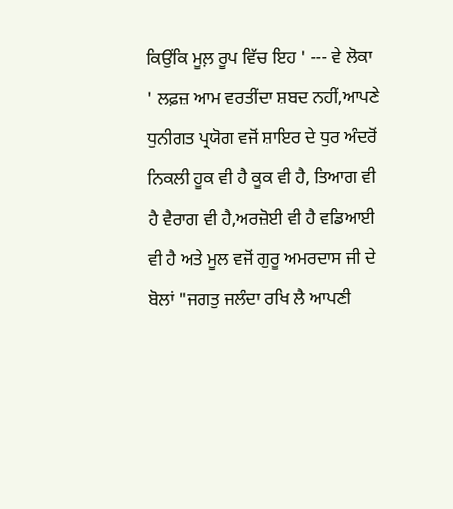ਕਿਉਂਕਿ ਮੂਲ਼ ਰੂਪ ਵਿੱਚ ਇਹ ' --- ਵੇ ਲੋਕਾ ' ਲਫ਼ਜ਼ ਆਮ ਵਰਤੀਂਦਾ ਸ਼ਬਦ ਨਹੀਂ,ਆਪਣੇ ਧੁਨੀਗਤ ਪ੍ਰਯੋਗ ਵਜੋਂ ਸ਼ਾਇਰ ਦੇ ਧੁਰ ਅੰਦਰੋਂ ਨਿਕਲੀ ਹੂਕ ਵੀ ਹੈ ਕੂਕ ਵੀ ਹੈ, ਤਿਆਗ ਵੀ ਹੈ ਵੈਰਾਗ ਵੀ ਹੈ,ਅਰਜ਼ੋਈ ਵੀ ਹੈ ਵਡਿਆਈ ਵੀ ਹੈ ਅਤੇ ਮੂਲ ਵਜੋਂ ਗੁਰੂ ਅਮਰਦਾਸ ਜੀ ਦੇ ਬੋਲਾਂ "ਜਗਤੁ ਜਲੰਦਾ ਰਖਿ ਲੈ ਆਪਣੀ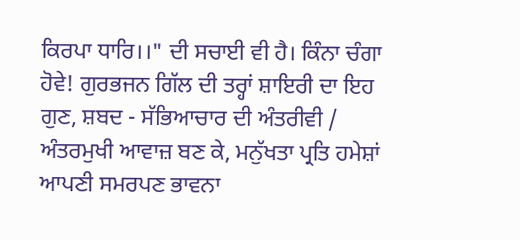ਕਿਰਪਾ ਧਾਰਿ।।" ਦੀ ਸਚਾਈ ਵੀ ਹੈ। ਕਿੰਨਾ ਚੰਗਾ ਹੋਵੇ! ਗੁਰਭਜਨ ਗਿੱਲ ਦੀ ਤਰ੍ਹਾਂ ਸ਼ਾਇਰੀ ਦਾ ਇਹ ਗੁਣ, ਸ਼ਬਦ - ਸੱਭਿਆਚਾਰ ਦੀ ਅੰਤਰੀਵੀ / ਅੰਤਰਮੁਖੀ ਆਵਾਜ਼ ਬਣ ਕੇ, ਮਨੁੱਖਤਾ ਪ੍ਰਤਿ ਹਮੇਸ਼ਾਂ ਆਪਣੀ ਸਮਰਪਣ ਭਾਵਨਾ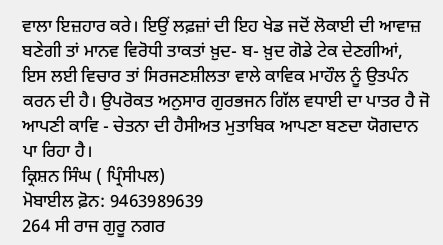ਵਾਲਾ ਇਜ਼ਹਾਰ ਕਰੇ। ਇਉਂ ਲਫ਼ਜ਼ਾਂ ਦੀ ਇਹ ਖੇਡ ਜਦੋਂ ਲੋਕਾਈ ਦੀ ਆਵਾਜ਼ ਬਣੇਗੀ ਤਾਂ ਮਾਨਵ ਵਿਰੋਧੀ ਤਾਕਤਾਂ ਖ਼ੁਦ- ਬ- ਖ਼ੁਦ ਗੋਡੇ ਟੇਕ ਦੇਣਗੀਆਂ, ਇਸ ਲਈ ਵਿਚਾਰ ਤਾਂ ਸਿਰਜਣਸ਼ੀਲਤਾ ਵਾਲੇ ਕਾਵਿਕ ਮਾਹੌਲ ਨੂੰ ਉਤਪੰਨ ਕਰਨ ਦੀ ਹੈ। ਉਪਰੋਕਤ ਅਨੁਸਾਰ ਗੁਰਭਜਨ ਗਿੱਲ ਵਧਾਈ ਦਾ ਪਾਤਰ ਹੈ ਜੋ ਆਪਣੀ ਕਾਵਿ - ਚੇਤਨਾ ਦੀ ਹੈਸੀਅਤ ਮੁਤਾਬਿਕ ਆਪਣਾ ਬਣਦਾ ਯੋਗਦਾਨ ਪਾ ਰਿਹਾ ਹੈ।
ਕ੍ਰਿਸ਼ਨ ਸਿੰਘ ( ਪ੍ਰਿੰਸੀਪਲ)
ਮੋਬਾਈਲ ਫ਼ੋਨ: 9463989639
264 ਸੀ ਰਾਜ ਗੁਰੂ ਨਗਰ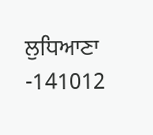ਲੁਧਿਆਣਾ -141012